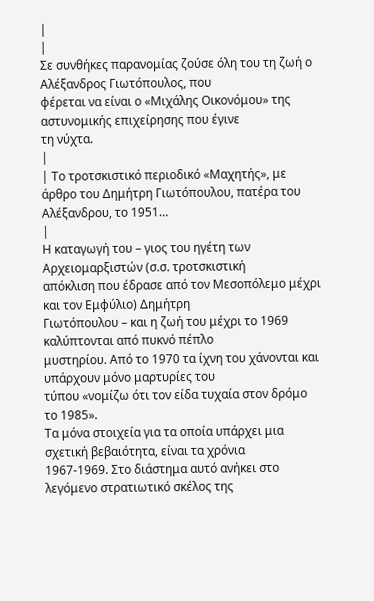|
|
Σε συνθήκες παρανομίας ζούσε όλη του τη ζωή ο Αλέξανδρος Γιωτόπουλος, που
φέρεται να είναι ο «Μιχάλης Οικονόμου» της αστυνομικής επιχείρησης που έγινε
τη νύχτα.
|
| Το τροτσκιστικό περιοδικό «Μαχητής», με άρθρο του Δημήτρη Γιωτόπουλου, πατέρα του Αλέξανδρου, το 1951…
|
Η καταγωγή του – γιος του ηγέτη των Αρχειομαρξιστών (σ.σ. τροτσκιστική
απόκλιση που έδρασε από τον Μεσοπόλεμο μέχρι και τον Εμφύλιο) Δημήτρη
Γιωτόπουλου – και η ζωή του μέχρι το 1969 καλύπτονται από πυκνό πέπλο
μυστηρίου. Από το 1970 τα ίχνη του χάνονται και υπάρχουν μόνο μαρτυρίες του
τύπου «νομίζω ότι τον είδα τυχαία στον δρόμο το 1985».
Τα μόνα στοιχεία για τα οποία υπάρχει μια σχετική βεβαιότητα, είναι τα χρόνια
1967-1969. Στο διάστημα αυτό ανήκει στο λεγόμενο στρατιωτικό σκέλος της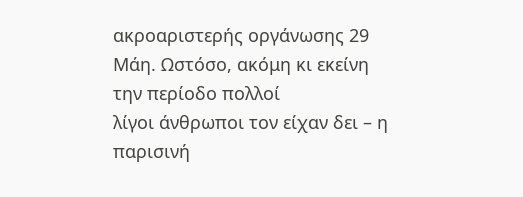ακροαριστερής οργάνωσης 29 Μάη. Ωστόσο, ακόμη κι εκείνη την περίοδο πολλοί
λίγοι άνθρωποι τον είχαν δει – η παρισινή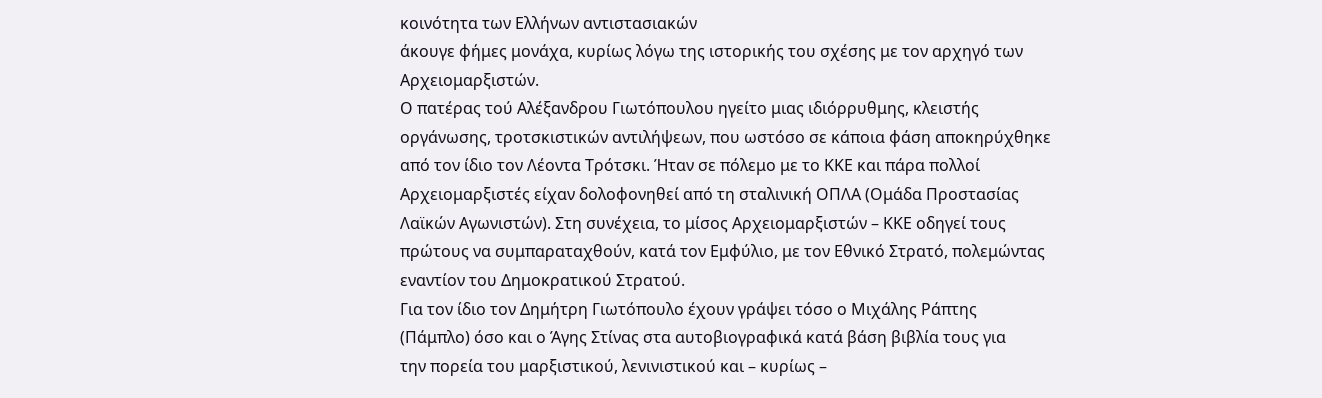κοινότητα των Ελλήνων αντιστασιακών
άκουγε φήμες μονάχα, κυρίως λόγω της ιστορικής του σχέσης με τον αρχηγό των
Αρχειομαρξιστών.
Ο πατέρας τού Αλέξανδρου Γιωτόπουλου ηγείτο μιας ιδιόρρυθμης, κλειστής
οργάνωσης, τροτσκιστικών αντιλήψεων, που ωστόσο σε κάποια φάση αποκηρύχθηκε
από τον ίδιο τον Λέοντα Τρότσκι. Ήταν σε πόλεμο με το ΚΚΕ και πάρα πολλοί
Αρχειομαρξιστές είχαν δολοφονηθεί από τη σταλινική ΟΠΛΑ (Ομάδα Προστασίας
Λαϊκών Αγωνιστών). Στη συνέχεια, το μίσος Αρχειομαρξιστών – ΚΚΕ οδηγεί τους
πρώτους να συμπαραταχθούν, κατά τον Εμφύλιο, με τον Εθνικό Στρατό, πολεμώντας
εναντίον του Δημοκρατικού Στρατού.
Για τον ίδιο τον Δημήτρη Γιωτόπουλο έχουν γράψει τόσο ο Μιχάλης Ράπτης
(Πάμπλο) όσο και ο Άγης Στίνας στα αυτοβιογραφικά κατά βάση βιβλία τους για
την πορεία του μαρξιστικού, λενινιστικού και – κυρίως –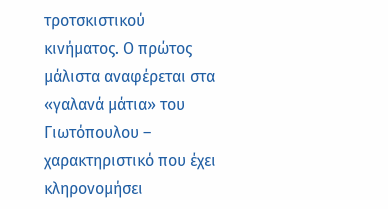τροτσκιστικού
κινήματος. Ο πρώτος μάλιστα αναφέρεται στα «γαλανά μάτια» του Γιωτόπουλου –
χαρακτηριστικό που έχει κληρονομήσει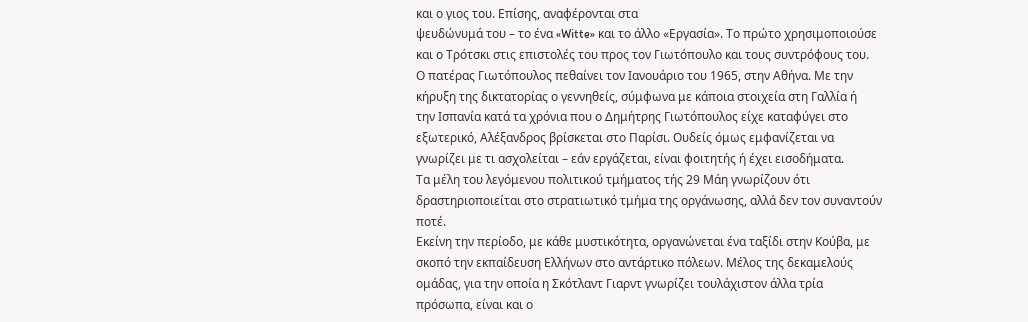και ο γιος του. Επίσης, αναφέρονται στα
ψευδώνυμά του – το ένα «Witte» και το άλλο «Εργασία». Το πρώτο χρησιμοποιούσε
και ο Τρότσκι στις επιστολές του προς τον Γιωτόπουλο και τους συντρόφους του.
Ο πατέρας Γιωτόπουλος πεθαίνει τον Ιανουάριο του 1965, στην Αθήνα. Με την
κήρυξη της δικτατορίας ο γεννηθείς, σύμφωνα με κάποια στοιχεία στη Γαλλία ή
την Ισπανία κατά τα χρόνια που ο Δημήτρης Γιωτόπουλος είχε καταφύγει στο
εξωτερικό, Αλέξανδρος βρίσκεται στο Παρίσι. Ουδείς όμως εμφανίζεται να
γνωρίζει με τι ασχολείται – εάν εργάζεται, είναι φοιτητής ή έχει εισοδήματα.
Τα μέλη του λεγόμενου πολιτικού τμήματος τής 29 Μάη γνωρίζουν ότι
δραστηριοποιείται στο στρατιωτικό τμήμα της οργάνωσης, αλλά δεν τον συναντούν
ποτέ.
Εκείνη την περίοδο, με κάθε μυστικότητα, οργανώνεται ένα ταξίδι στην Κούβα, με
σκοπό την εκπαίδευση Ελλήνων στο αντάρτικο πόλεων. Μέλος της δεκαμελούς
ομάδας, για την οποία η Σκότλαντ Γιαρντ γνωρίζει τουλάχιστον άλλα τρία
πρόσωπα, είναι και ο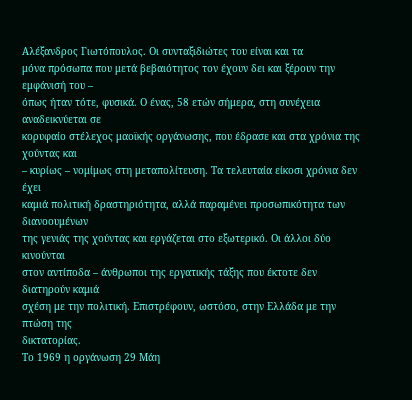Αλέξανδρος Γιωτόπουλος. Οι συνταξιδιώτες του είναι και τα
μόνα πρόσωπα που μετά βεβαιότητος τον έχουν δει και ξέρουν την εμφάνισή του –
όπως ήταν τότε, φυσικά. Ο ένας, 58 ετών σήμερα, στη συνέχεια αναδεικνύεται σε
κορυφαίο στέλεχος μαοϊκής οργάνωσης, που έδρασε και στα χρόνια της χούντας και
– κυρίως – νομίμως στη μεταπολίτευση. Τα τελευταία είκοσι χρόνια δεν έχει
καμιά πολιτική δραστηριότητα, αλλά παραμένει προσωπικότητα των διανοουμένων
της γενιάς της χούντας και εργάζεται στο εξωτερικό. Οι άλλοι δύο κινούνται
στον αντίποδα – άνθρωποι της εργατικής τάξης που έκτοτε δεν διατηρούν καμιά
σχέση με την πολιτική. Επιστρέφουν, ωστόσο, στην Ελλάδα με την πτώση της
δικτατορίας.
Το 1969 η οργάνωση 29 Μάη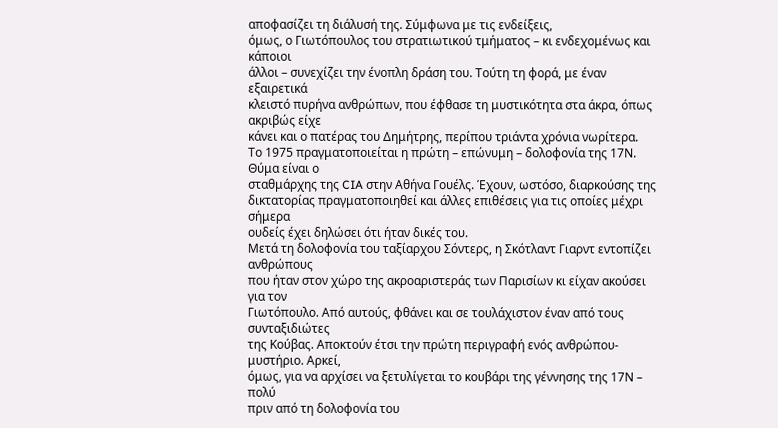αποφασίζει τη διάλυσή της. Σύμφωνα με τις ενδείξεις,
όμως, ο Γιωτόπουλος του στρατιωτικού τμήματος – κι ενδεχομένως και κάποιοι
άλλοι – συνεχίζει την ένοπλη δράση του. Τούτη τη φορά, με έναν εξαιρετικά
κλειστό πυρήνα ανθρώπων, που έφθασε τη μυστικότητα στα άκρα, όπως ακριβώς είχε
κάνει και ο πατέρας του Δημήτρης, περίπου τριάντα χρόνια νωρίτερα.
Το 1975 πραγματοποιείται η πρώτη – επώνυμη – δολοφονία της 17Ν. Θύμα είναι ο
σταθμάρχης της CIA στην Αθήνα Γουέλς. Έχουν, ωστόσο, διαρκούσης της
δικτατορίας πραγματοποιηθεί και άλλες επιθέσεις για τις οποίες μέχρι σήμερα
ουδείς έχει δηλώσει ότι ήταν δικές του.
Μετά τη δολοφονία του ταξίαρχου Σόντερς, η Σκότλαντ Γιαρντ εντοπίζει ανθρώπους
που ήταν στον χώρο της ακροαριστεράς των Παρισίων κι είχαν ακούσει για τον
Γιωτόπουλο. Από αυτούς, φθάνει και σε τουλάχιστον έναν από τους συνταξιδιώτες
της Κούβας. Αποκτούν έτσι την πρώτη περιγραφή ενός ανθρώπου-μυστήριο. Αρκεί,
όμως, για να αρχίσει να ξετυλίγεται το κουβάρι της γέννησης της 17Ν – πολύ
πριν από τη δολοφονία του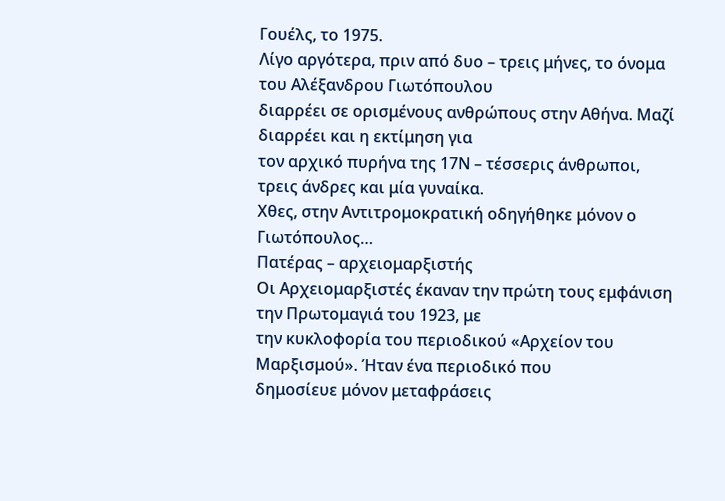Γουέλς, το 1975.
Λίγο αργότερα, πριν από δυο – τρεις μήνες, το όνομα του Αλέξανδρου Γιωτόπουλου
διαρρέει σε ορισμένους ανθρώπους στην Αθήνα. Μαζί διαρρέει και η εκτίμηση για
τον αρχικό πυρήνα της 17Ν – τέσσερις άνθρωποι, τρεις άνδρες και μία γυναίκα.
Χθες, στην Αντιτρομοκρατική οδηγήθηκε μόνον ο Γιωτόπουλος…
Πατέρας – αρχειομαρξιστής
Οι Αρχειομαρξιστές έκαναν την πρώτη τους εμφάνιση την Πρωτομαγιά του 1923, με
την κυκλοφορία του περιοδικού «Αρχείον του Μαρξισμού». Ήταν ένα περιοδικό που
δημοσίευε μόνον μεταφράσεις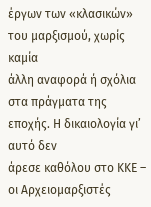έργων των «κλασικών» του μαρξισμού, χωρίς καμία
άλλη αναφορά ή σχόλια στα πράγματα της εποχής. Η δικαιολογία γι’ αυτό δεν
άρεσε καθόλου στο ΚΚΕ – οι Αρχειομαρξιστές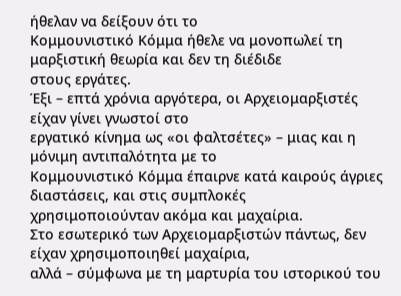ήθελαν να δείξουν ότι το
Κομμουνιστικό Κόμμα ήθελε να μονοπωλεί τη μαρξιστική θεωρία και δεν τη διέδιδε
στους εργάτες.
Έξι – επτά χρόνια αργότερα, οι Αρχειομαρξιστές είχαν γίνει γνωστοί στο
εργατικό κίνημα ως «οι φαλτσέτες» – μιας και η μόνιμη αντιπαλότητα με το
Κομμουνιστικό Κόμμα έπαιρνε κατά καιρούς άγριες διαστάσεις, και στις συμπλοκές
χρησιμοποιούνταν ακόμα και μαχαίρια.
Στο εσωτερικό των Αρχειομαρξιστών πάντως, δεν είχαν χρησιμοποιηθεί μαχαίρια,
αλλά – σύμφωνα με τη μαρτυρία του ιστορικού του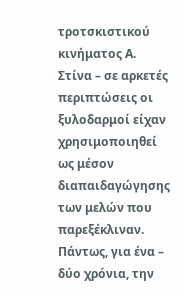τροτσκιστικού κινήματος Α.
Στίνα – σε αρκετές περιπτώσεις οι ξυλοδαρμοί είχαν χρησιμοποιηθεί ως μέσον
διαπαιδαγώγησης των μελών που παρεξέκλιναν. Πάντως, για ένα – δύο χρόνια, την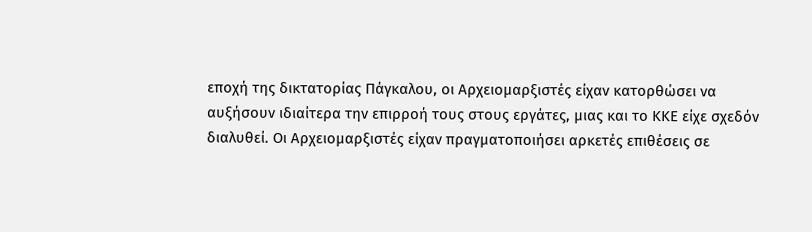εποχή της δικτατορίας Πάγκαλου, οι Αρχειομαρξιστές είχαν κατορθώσει να
αυξήσουν ιδιαίτερα την επιρροή τους στους εργάτες, μιας και το ΚΚΕ είχε σχεδόν
διαλυθεί. Οι Αρχειομαρξιστές είχαν πραγματοποιήσει αρκετές επιθέσεις σε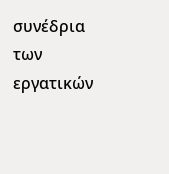συνέδρια των εργατικών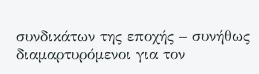συνδικάτων της εποχής – συνήθως διαμαρτυρόμενοι για τον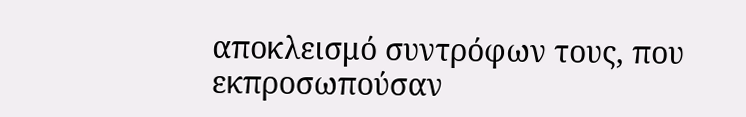αποκλεισμό συντρόφων τους, που εκπροσωπούσαν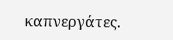καπνεργάτες.